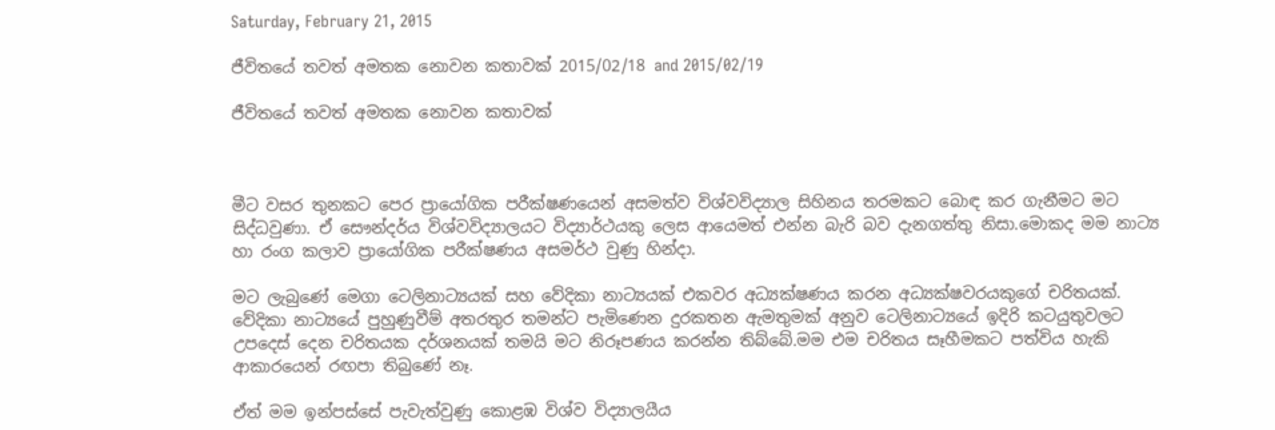Saturday, February 21, 2015

ජීවිතයේ තවත් අමතක නොවන කතාවක් 2015/02/18 and 2015/02/19

ජීවිතයේ තවත් අමතක නොවන කතාවක්



මීට වසර තුනකට පෙර ප්‍රායෝගික පරීක්ෂණයෙන් අසමත්ව විශ්වවිද්‍යාල සිහිනය තරමකට බොඳ කර ගැනීමට මට සිද්ධවුණා. ඒ සෞන්දර්ය විශ්වවිද්‍යාලයට විද්‍යාර්ථයකු ලෙස ආයෙමත් එන්න බැරි බව දැනගත්තු නිසා.මොකද මම නාට්‍ය හා රංග කලාව ප්‍රායෝගික පරීක්ෂණය අසමර්ථ වුණු හින්දා.

මට ලැබුණේ මෙගා ටෙලිනාට්‍යයක් සහ වේදිකා නාට්‍යයක් එකවර අධ්‍යක්ෂණය කරන අධ්‍යක්ෂවරයකුගේ චරිතයක්. වේදිකා නාට්‍යයේ පුහුණුවීම් අතරතුර තමන්ට පැමිණෙන දුරකතන ඇමතුමක් අනුව ටෙලිනාට්‍යයේ ඉදිරි කටයුතුවලට උපදෙස් දෙන චරිතයක දර්ශනයක් තමයි මට නිරූපණය කරන්න තිබ්බේ.මම එම චරිතය සෑහීමකට පත්විය හැකි ආකාරයෙන් රඟපා තිබුණේ නෑ.

ඒත් මම ඉන්පස්සේ පැවැත්වුණු කොළඹ විශ්ව විද්‍යාලයීය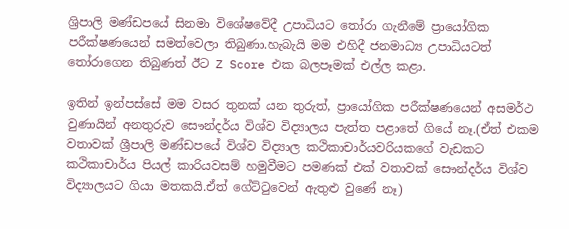ශ්‍රිපාලි මණ්ඩපයේ සිනමා විශේෂවේදී උපාධියට තෝරා ගැනීමේ ප්‍රායෝගික පරීක්ෂණයෙන් සමත්වෙලා තිබුණා.හැබැයි මම එහිදී ජනමාධ්‍ය උපාධියටත් තෝරාගෙන තිබුණත් ඊට Z Score එක බලපෑමක් එල්ල කළා.

ඉතින් ඉන්පස්සේ මම වසර තුනක් යන තුරුත්, ප්‍රායෝගික පරීක්ෂණයෙන් අසමර්ථ වුණායින් අනතුරුව සෞන්දර්ය විශ්ව විද්‍යාලය පැත්ත පළාතේ ගියේ නෑ.(ඒත් එකම වතාවක් ශ්‍රීපාලි මණ්ඩපයේ විශ්ව විද්‍යාල කථිකාචාර්යවරියකගේ වැඩකට කථිකාචාර්ය පියල් කාරියවසම් හමුවීමට පමණක් එක් වතාවක් සෞන්දර්ය විශ්ව විද්‍යාලයට ගියා මතකයි.ඒත් ගේට්ටුවෙන් ඇතුළු වුණේ නෑ)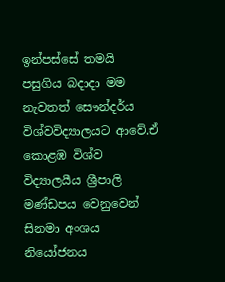ඉන්පස්සේ තමයි පසුගිය බදාදා මම නැවතත් සෞන්දර්ය විශ්වවිද්‍යාලයට ආවේ.ඒ කොළඹ විශ්ව විද්‍යාලයීය ශ්‍රීපාලි මණ්ඩපය වෙනුවෙන් සිනමා අංශය නියෝජනය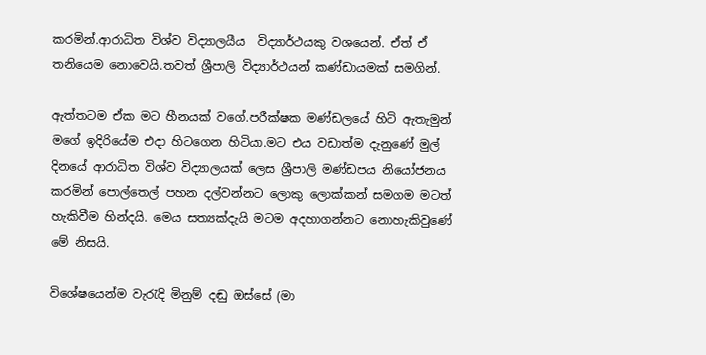කරමින්.ආරාධිත විශ්ව විද්‍යාලයීය  විද්‍යාර්ථයකු වශයෙන්. ඒත් ඒ තනියෙම නොවෙයි.තවත් ශ්‍රීපාලි විද්‍යාර්ථයන් කණ්ඩායමක් සමගින්.

ඇත්තටම ඒක මට හීනයක් වගේ.පරීක්ෂක මණ්ඩලයේ හිටි ඇතැමුන් මගේ ඉදිරියේම එදා හිටගෙන හිටියා.මට එය වඩාත්ම දැනුණේ මුල් දිනයේ ආරාධිත විශ්ව විද්‍යාලයක් ලෙස ශ්‍රීපාලි මණ්ඩපය නියෝජනය කරමින් පොල්තෙල් පහන දල්වන්නට ලොකු ලොක්කන් සමගම මටත් හැකිවීම හින්දයි. මෙය සත්‍යක්දැයි මටම අදහාගන්නට නොහැකිවුණේ මේ නිසයි.

විශේෂයෙන්ම වැරැදි මිනුම් දඬු ඔස්සේ (මා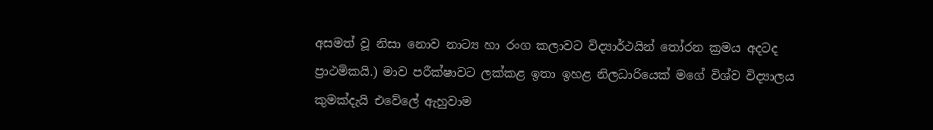අසමත් වූ නිසා නොව නාට්‍ය හා රංග කලාවට විද්‍යාර්ථයින් තෝරන ක්‍රමය අදටද ප්‍රාථමිකයි.) මාව පරීක්ෂාවට ලක්කළ ඉතා ඉහළ නිලධාරියෙක් මගේ විශ්ව විද්‍යාලය කුමක්දැයි එවේලේ ඇහුවාම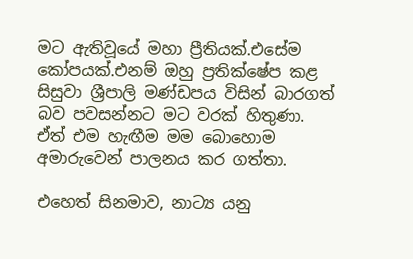මට ඇතිවූයේ මහා ප්‍රීතියක්.එසේම කෝපයක්.එනම් ඔහු ප්‍රතික්ෂේප කළ සිසුවා ශ්‍රීපාලි මණ්ඩපය විසින් බාරගත් බව පවසන්නට මට වරක් හිතුණා. ඒත් එම හැඟීම මම බොහොම අමාරුවෙන් පාලනය කර ගත්තා.

එහෙත් සිනමාව, නාට්‍ය යනු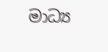මාධ්‍ය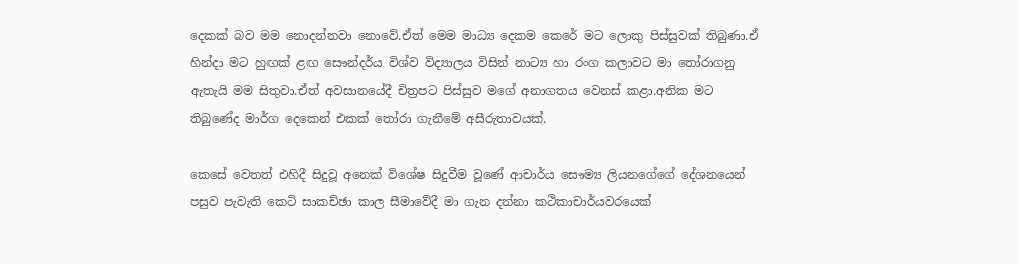දෙකක් බව මම නොදන්නවා නොවේ.ඒත් මෙම මාධ්‍ය දෙකම කෙරේ මට ලොකු පිස්සුවක් තිබුණා.ඒ හින්දා මට හුඟක් ළඟ සෞන්දර්ය විශ්ව විද්‍යාලය විසින් නාට්‍ය හා රංග කලාවට මා තෝරාගනු ඇතැයි මම සිතුවා.ඒත් අවසානයේදී චිත්‍රපට පිස්සුව මගේ අනාගතය වෙනස් කළා.අනික මට තිබුණේද මාර්ග දෙකෙන් එකක් තෝරා ගැනීමේ අසීරුතාවයක්.

කෙසේ වෙතත් එහිදී සිදුවූ අනෙක් විශේෂ සිදුවීම වූණේ ආචාර්ය සෞම්‍ය ලියනගේගේ දේශනයෙන් පසුව පැවැති කෙටි සාකච්ඡා කාල සීමාවේදී මා ගැන දන්නා කථිකාචාර්යවරයෙක්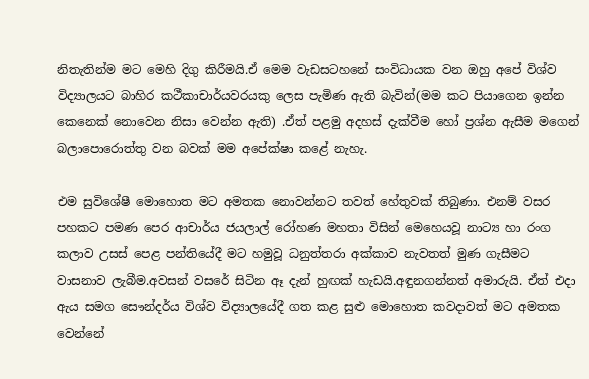නිතැතින්ම මට මෙහි දිගු කිරීමයි.ඒ මෙම වැඩසටහනේ සංවිධායක වන ඔහු අපේ විශ්ව විද්‍යාලයට බාහිර කථීකාචාර්යවරයකු ලෙස පැමිණ ඇති බැවින්(මම කට පියාගෙන ඉන්න කෙනෙක් නොවෙන නිසා වෙන්න ඇති) .ඒත් පළමු අදහස් දැක්වීම හෝ ප්‍රශ්න ඇසීම මගෙන් බලාපොරොත්තු වන බවක් මම අපේක්ෂා කළේ නැහැ.

එම සුවිශේෂී මොහොත මට අමතක නොවන්නට තවත් හේතුවක් තිබුණා. එනම් වසර පහකට පමණ පෙර ආචාර්ය ජයලාල් රෝහණ මහතා විසින් මෙහෙයවූ නාට්‍ය හා රංග කලාව උසස් පෙළ පන්තියේදී මට හමුවූ ධනුත්තරා අක්කාව නැවතත් මුණ ගැසීමට වාසනාව ලැබීම.අවසන් වසරේ සිටින ඈ දැන් හුඟක් හැඩයි.අඳුනගන්නත් අමාරුයි. ඒත් එදා ඇය සමග සෞන්දර්ය විශ්ව විද්‍යාලයේදී ගත කළ සුළු මොහොත කවදාවත් මට අමතක වෙන්නේ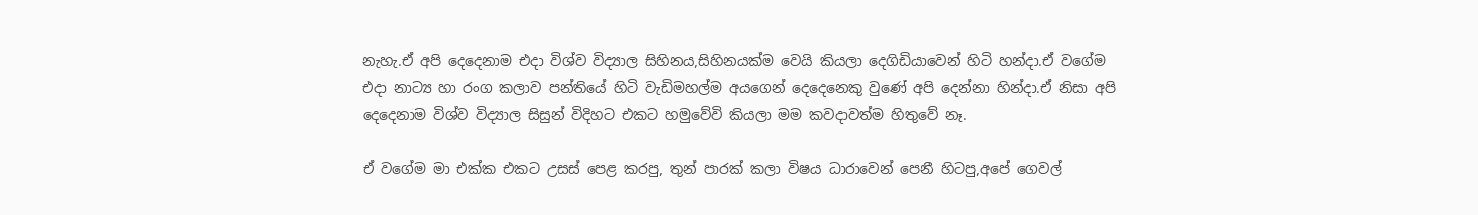නැහැ.ඒ අපි දෙදෙනාම එදා විශ්ව විද්‍යාල සිහිනය,සිහිනයක්ම වෙයි කියලා දෙගිඩියාවෙන් හිටි හන්දා.ඒ වගේම එදා නාට්‍ය හා රංග කලාව පන්තියේ හිටි වැඩිමහල්ම අයගෙන් දෙදෙනෙකු වුණේ අපි දෙන්නා හින්දා.ඒ නිසා අපි දෙදෙනාම විශ්ව විද්‍යාල සිසුන් විදිහට එකට හමුවේවි කියලා මම කවදාවත්ම හිතුවේ නෑ.

ඒ වගේම මා එක්ක එකට උසස් පෙළ කරපු, තුන් පාරක් කලා විෂය ධාරාවෙන් පෙනී හිටපු,අපේ ගෙවල්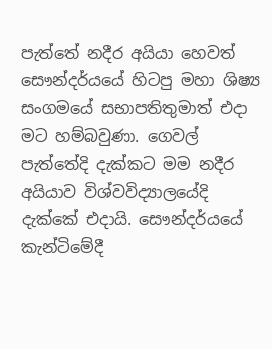පැත්තේ නදීර අයියා හෙවත් සෞන්දර්යයේ හිටපු මහා ශිෂ්‍ය සංගමයේ සභාපතිතුමාත් එදා මට හම්බවුණා. ගෙවල් පැත්තේදි දැක්කට මම නදීර අයියාව විශ්වවිද්‍යාලයේදි දැක්කේ එදායි. සෞන්දර්යයේ කැන්ටිමේදී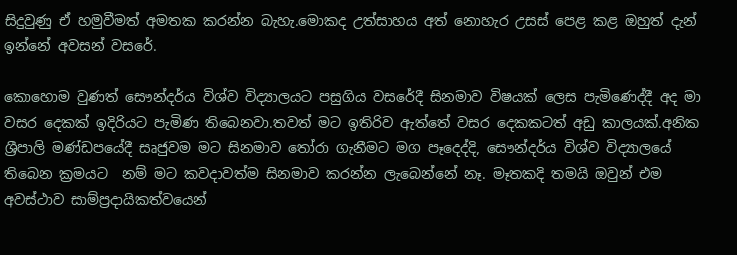සිදුවුණු ඒ හමුවීමත් අමතක කරන්න බැහැ.මොකද උත්සාහය අත් නොහැර උසස් පෙළ කළ ඔහුත් දැන් ඉන්නේ අවසන් වසරේ.

කොහොම වුණත් සෞන්දර්ය විශ්ව විද්‍යාලයට පසුගිය වසරේදී සිනමාව විෂයක් ලෙස පැමිණෙද්දී අද මා වසර දෙකක් ඉදිරියට පැමිණ තිබෙනවා.තවත් මට ඉතිරිව ඇත්තේ වසර දෙකකටත් අඩු කාලයක්.අනික ශ්‍රීපාලි මණ්ඩපයේදී සෘජුවම මට සිනමාව තෝරා ගැනීමට මග පෑදෙද්දි, සෞන්දර්ය විශ්ව විද්‍යාලයේ තිබෙන ක්‍රමයට  නම් මට කවදාවත්ම සිනමාව කරන්න ලැබෙන්නේ නෑ. මෑතකදි තමයි ඔවුන් එම අවස්ථාව සාම්ප්‍රදායිකත්වයෙන්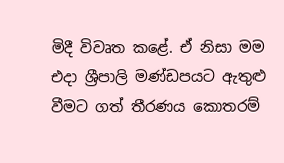මිදී විවෘත කළේ. ඒ නිසා මම එදා ශ්‍රීපාලි මණ්ඩපයට ඇතුළු වීමට ගත් තීරණය කොතරම්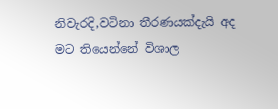නිවැරදි,වටිනා තීරණයක්දැයි අද මට තියෙන්නේ විශාල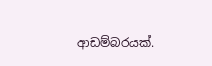ආඩම්බරයක්.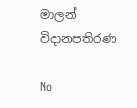මාලන් විදානපතිරණ

No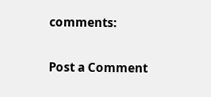comments:

Post a Comment